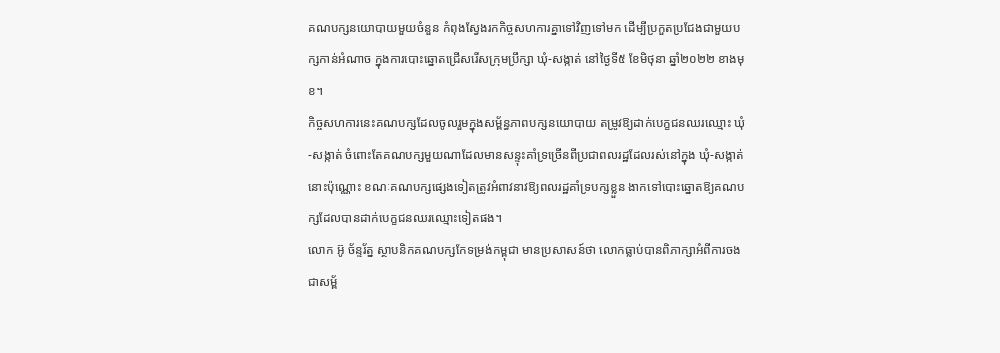គណបក្សនយោបាយមួយចំនួន កំពុងស្វែងរកកិច្ចសហការគ្នាទៅវិញទៅមក ដើម្បីប្រកួតប្រជែងជាមួយបក្សកាន់អំណាច ក្នុងការបោះឆ្នោតជ្រើសរើសក្រុមប្រឹក្សា ឃុំ-សង្កាត់ នៅថ្ងៃទី៥ ខែមិថុនា ឆ្នាំ២០២២ ខាងមុខ។
កិច្ចសហការនេះគណបក្សដែលចូលរួមក្នុងសម្ព័ន្ធភាពបក្សនយោបាយ តម្រូវឱ្យដាក់បេក្ខជនឈរឈ្មោះ ឃុំ-សង្កាត់ ចំពោះតែគណបក្សមួយណាដែលមានសន្ទុះគាំទ្រច្រើនពីប្រជាពលរដ្ឋដែលរស់នៅក្នុង ឃុំ-សង្កាត់នោះប៉ុណ្ណោះ ខណៈគណបក្សផ្សេងទៀតត្រូវអំពាវនាវឱ្យពលរដ្ឋគាំទ្របក្សខ្លួន ងាកទៅបោះឆ្នោតឱ្យគណបក្សដែលបានដាក់បេក្ខជនឈរឈ្មោះទៀតផង។
លោក អ៊ូ ច័ន្ទរ័ត្ន ស្ថាបនិកគណបក្សកែទម្រង់កម្ពុជា មានប្រសាសន៍ថា លោកធ្លាប់បានពិភាក្សាអំពីការចងជាសម្ព័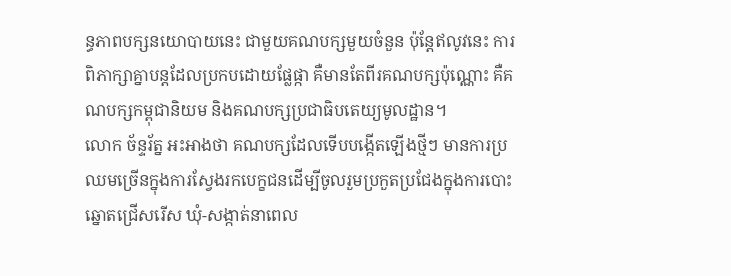ន្ធភាពបក្សនយោបាយនេះ ជាមួយគណបក្សមួយចំនួន ប៉ុន្តែឥលូវនេះ ការពិភាក្សាគ្នាបន្តដែលប្រកបដោយផ្លែផ្កា គឺមានតែពីរគណបក្សប៉ុណ្ណោះ គឺគណបក្សកម្ពុជានិយម និងគណបក្សប្រជាធិបតេយ្យមូលដ្ឋាន។
លោក ច័ន្ទរ័ត្ន អះអាងថា គណបក្សដែលទើបបង្កើតឡើងថ្មីៗ មានការប្រឈមច្រើនក្នុងការស្វែងរកបេក្ខជនដើម្បីចូលរួមប្រកួតប្រជែងក្នុងការបោះឆ្នោតជ្រើសរើស ឃុំ-សង្កាត់នាពេល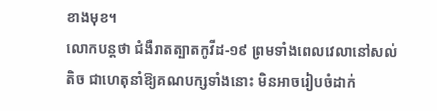ខាងមុខ។
លោកបន្តថា ជំងឺរាតត្បាតកូវីដ-១៩ ព្រមទាំងពេលវេលានៅសល់តិច ជាហេតុនាំឱ្យគណបក្សទាំងនោះ មិនអាចរៀបចំដាក់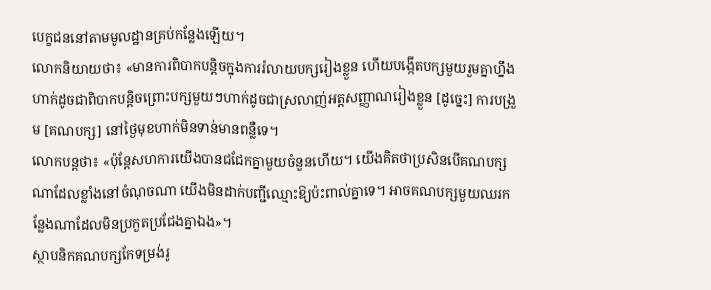បេក្ខជននៅតាមមូលដ្ឋានគ្រប់កន្លែងឡើយ។
លោកនិយាយថា៖ «មានការពិបាកបន្តិចក្នុងការរំលាយបក្សរៀងខ្លួន ហើយបង្កើតបក្សមួយរួមគ្នាហ្នឹងហាក់ដូចជាពិបាកបន្តិចព្រោះបក្សមួយៗហាក់ដូចជាស្រលាញ់អត្តសញ្ញាណរៀងខ្លួន [ដូច្នេះ] ការបង្រួម [គណបក្ស] នៅថ្ងៃមុខហាក់មិនទាន់មានពន្លឺទេ។
លោកបន្តថា៖ «ប៉ុន្តែសហការយើងបានជជែកគ្នាមួយចំនួនហើយ។ យើងគិតថាប្រសិនបើគណបក្សណាដែលខ្លាំងនៅចំណុចណា យើងមិនដាក់បញ្ជីឈ្មោះឱ្យប៉ះពាល់គ្នាទេ។ អាចគណបក្សមួយឈរកន្លែងណាដែលមិនប្រកួតប្រជែងគ្នាឯង»។
ស្ថាបនិកគណបក្សកែទម្រង់រូ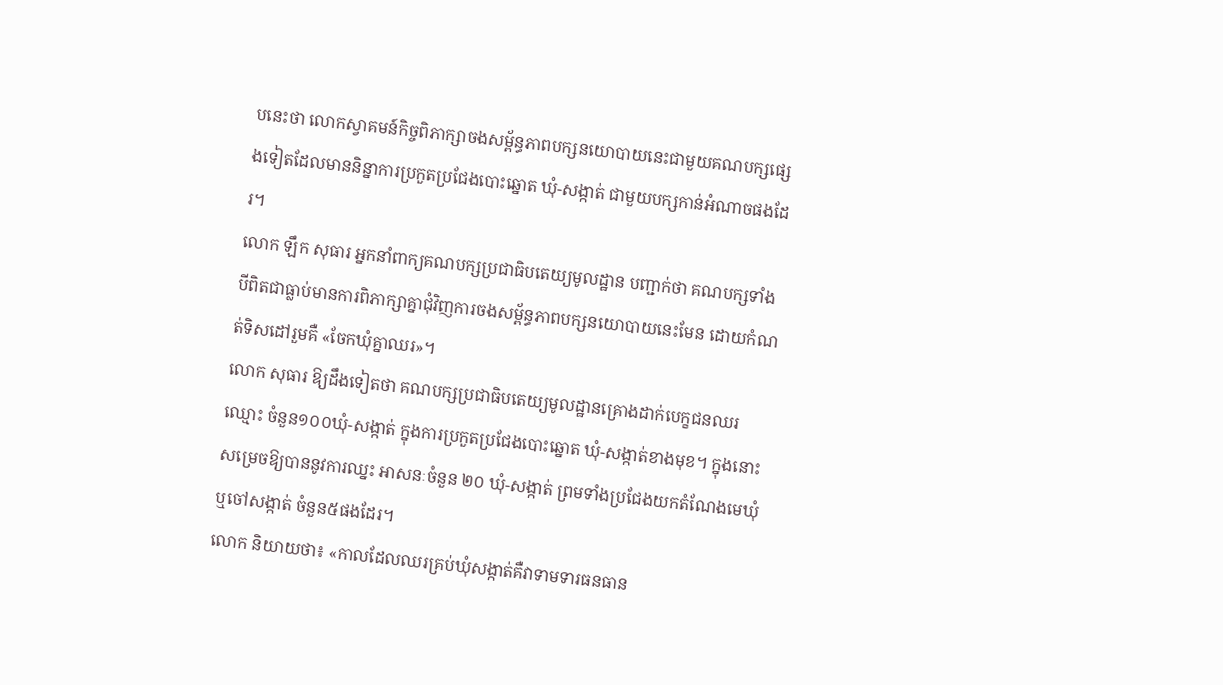បនេះថា លោកស្វាគមន៍កិច្ចពិភាក្សាចងសម្ព័ន្ធភាពបក្សនយោបាយនេះជាមួយគណបក្សផ្សេងទៀតដែលមាននិន្នាការប្រកួតប្រជែងបោះឆ្នោត ឃុំ-សង្កាត់ ជាមួយបក្សកាន់អំណាចផងដែរ។
លោក ឡឹក សុធារ អ្នកនាំពាក្យគណបក្សប្រជាធិបតេយ្យមូលដ្ឋាន បញ្ជាក់ថា គណបក្សទាំងបីពិតជាធ្លាប់មានការពិភាក្សាគ្នាជុំវិញការចងសម្ព័ន្ធភាពបក្សនយោបាយនេះមែន ដោយកំណត់ទិសដៅរួមគឺ «ចែកឃុំគ្នាឈរ»។
លោក សុធារ ឱ្យដឹងទៀតថា គណបក្សប្រជាធិបតេយ្យមូលដ្ឋានគ្រោងដាក់បេក្ខជនឈរឈ្មោះ ចំនួន១០០ឃុំ-សង្កាត់ ក្នុងការប្រកួតប្រជែងបោះឆ្នោត ឃុំ-សង្កាត់ខាងមុខ។ ក្នុងនោះសម្រេចឱ្យបាននូវការឈ្នះ អាសនៈចំនួន ២០ ឃុំ-សង្កាត់ ព្រមទាំងប្រជែងយកតំណែងមេឃុំ ឬចៅសង្កាត់ ចំនួន៥ផងដែរ។
លោក និយាយថា៖ «កាលដែលឈរគ្រប់ឃុំសង្កាត់គឺវាទាមទារធនធាន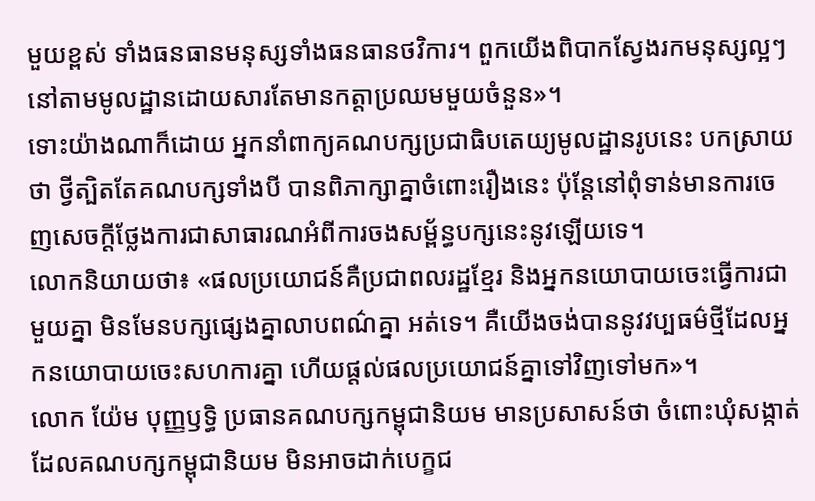មួយខ្ពស់ ទាំងធនធានមនុស្សទាំងធនធានថវិការ។ ពួកយើងពិបាកស្វែងរកមនុស្សល្អៗនៅតាមមូលដ្ឋានដោយសារតែមានកត្តាប្រឈមមួយចំនួន»។
ទោះយ៉ាងណាក៏ដោយ អ្នកនាំពាក្យគណបក្សប្រជាធិបតេយ្យមូលដ្ឋានរូបនេះ បកស្រាយថា ថ្វីត្បិតតែគណបក្សទាំងបី បានពិភាក្សាគ្នាចំពោះរឿងនេះ ប៉ុន្តែនៅពុំទាន់មានការចេញសេចក្ដីថ្លែងការជាសាធារណអំពីការចងសម្ព័ន្ធបក្សនេះនូវឡើយទេ។
លោកនិយាយថា៖ «ផលប្រយោជន៍គឺប្រជាពលរដ្ឋខ្មែរ និងអ្នកនយោបាយចេះធ្វើការជាមួយគ្នា មិនមែនបក្សផ្សេងគ្នាលាបពណ៌គ្នា អត់ទេ។ គឺយើងចង់បាននូវវប្បធម៌ថ្មីដែលអ្នកនយោបាយចេះសហការគ្នា ហើយផ្ដល់ផលប្រយោជន៍គ្នាទៅវិញទៅមក»។
លោក យ៉ែម បុញ្ញឫទ្ធិ ប្រធានគណបក្សកម្ពុជានិយម មានប្រសាសន៍ថា ចំពោះឃុំសង្កាត់ ដែលគណបក្សកម្ពុជានិយម មិនអាចដាក់បេក្ខជ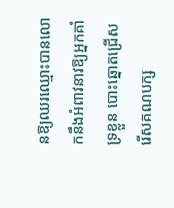នឱ្យឈរឈ្មោះបានលោកនឹងអំពាវនាវឱ្យអ្នកគាំទ្រខ្លួន បោះឆ្នោតជ្រើសរើសគណបក្ស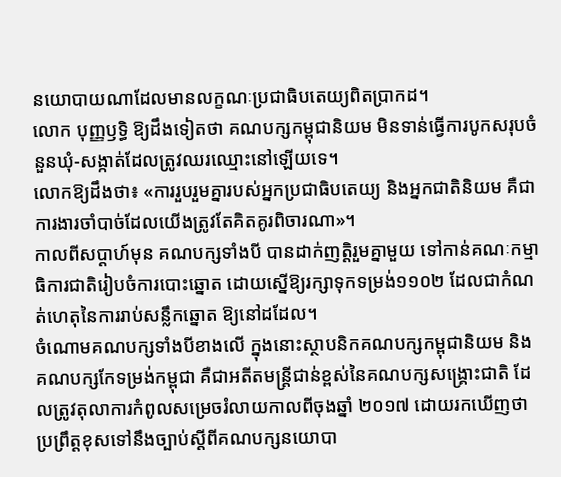នយោបាយណាដែលមានលក្ខណៈប្រជាធិបតេយ្យពិតប្រាកដ។
លោក បុញ្ញឫទ្ធិ ឱ្យដឹងទៀតថា គណបក្សកម្ពុជានិយម មិនទាន់ធ្វើការបូកសរុបចំនួនឃុំ-សង្កាត់ដែលត្រូវឈរឈ្មោះនៅឡើយទេ។
លោកឱ្យដឹងថា៖ «ការរួបរួមគ្នារបស់អ្នកប្រជាធិបតេយ្យ និងអ្នកជាតិនិយម គឺជាការងារចាំបាច់ដែលយើងត្រូវតែគិតគូរពិចារណា»។
កាលពីសប្ដាហ៍មុន គណបក្សទាំងបី បានដាក់ញត្តិរួមគ្នាមួយ ទៅកាន់គណៈកម្មាធិការជាតិរៀបចំការបោះឆ្នោត ដោយស្នើឱ្យរក្សាទុកទម្រង់១១០២ ដែលជាកំណត់ហេតុនៃការរាប់សន្លឹកឆ្នោត ឱ្យនៅដដែល។
ចំណោមគណបក្សទាំងបីខាងលើ ក្នុងនោះស្ថាបនិកគណបក្សកម្ពុជានិយម និងគណបក្សកែទម្រង់កម្ពុជា គឺជាអតីតមន្ត្រីជាន់ខ្ពស់នៃគណបក្សសង្រ្គោះជាតិ ដែលត្រូវតុលាការកំពូលសម្រេចរំលាយកាលពីចុងឆ្នាំ ២០១៧ ដោយរកឃើញថា ប្រព្រឹត្តខុសទៅនឹងច្បាប់ស្ដីពីគណបក្សនយោបា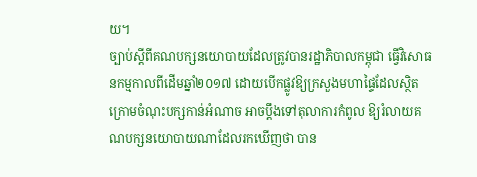យ។
ច្បាប់ស្ដីពីគណបក្សនយោបាយដែលត្រូវបានរដ្ឋាភិបាលកម្ពុជា ធ្វើវិសោធនកម្មកាលពីដើមឆ្នាំ២០១៧ ដោយបើកផ្លូវឱ្យក្រសួងមហាផ្ទៃដែលស្ថិតក្រោមចំណុះបក្សកាន់អំណាច អាចប្តឹងទៅតុលាការកំពូល ឱ្យរំលាយគណបក្សនយោបាយណាដែលរកឃើញថា បាន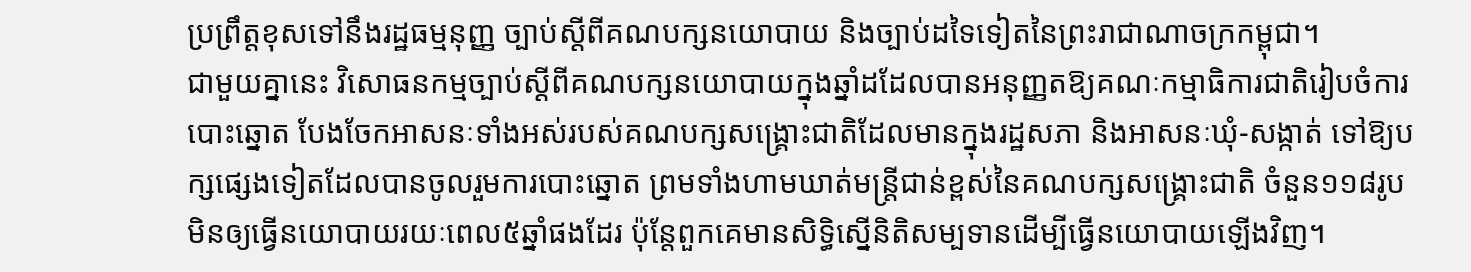ប្រព្រឹត្តខុសទៅនឹងរដ្ឋធម្មនុញ្ញ ច្បាប់ស្ដីពីគណបក្សនយោបាយ និងច្បាប់ដទៃទៀតនៃព្រះរាជាណាចក្រកម្ពុជា។
ជាមួយគ្នានេះ វិសោធនកម្មច្បាប់ស្ដីពីគណបក្សនយោបាយក្នុងឆ្នាំដដែលបានអនុញ្ញតឱ្យគណៈកម្មាធិការជាតិរៀបចំការបោះឆ្នោត បែងចែកអាសនៈទាំងអស់របស់គណបក្សសង្រ្គោះជាតិដែលមានក្នុងរដ្ឋសភា និងអាសនៈឃុំ-សង្កាត់ ទៅឱ្យបក្សផ្សេងទៀតដែលបានចូលរួមការបោះឆ្នោត ព្រមទាំងហាមឃាត់មន្ត្រីជាន់ខ្ពស់នៃគណបក្សសង្រ្គោះជាតិ ចំនួន១១៨រូប មិនឲ្យធ្វើនយោបាយរយៈពេល៥ឆ្នាំផងដែរ ប៉ុន្តែពួកគេមានសិទ្ធិស្នើនិតិសម្បទានដើម្បីធ្វើនយោបាយឡើងវិញ។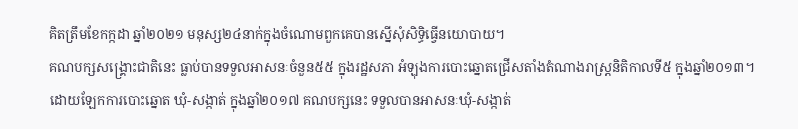គិតត្រឹមខែកក្កដា ឆ្នាំ២០២១ មនុស្ស២៤នាក់ក្នុងចំណោមពួកគេបានស្នើសុំសិទ្ធិធ្វើនយោបាយ។
គណបក្សសង្គ្រោះជាតិនេះ ធ្លាប់បានទទួលអាសនៈចំនួន៥៥ ក្នុងរដ្ឋសភា អំឡុងការបោះឆ្នោតជ្រើសតាំងតំណាងរាស្ត្រនិតិកាលទី៥ ក្នុងឆ្នាំ២០១៣។ ដោយឡែកការបោះឆ្នោត ឃុំ-សង្កាត់ ក្នុងឆ្នាំ២០១៧ គណបក្សនេះ ទទួលបានអាសនៈឃុំ-សង្កាត់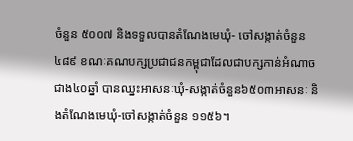ចំនួន ៥០០៧ និងទទួលបានតំណែងមេឃុំ- ចៅសង្កាត់ចំនួន ៤៨៩ ខណៈគណបក្សប្រជាជនកម្ពុជាដែលជាបក្សកាន់អំណាចជាង៤០ឆ្នាំ បានឈ្នះអាសនៈឃុំ-សង្កាត់ចំនួន៦៥០៣អាសនៈ និងតំណែងមេឃុំ-ចៅសង្កាត់ចំនួន ១១៥៦។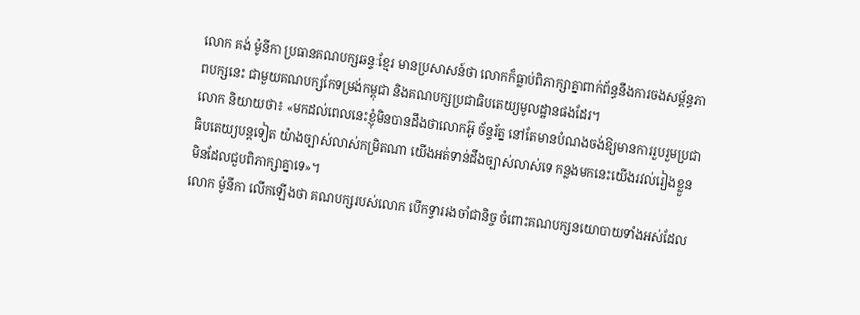លោក គង់ ម៉ូនីកា ប្រធានគណបក្សឆន្ទៈខ្មែរ មានប្រសាសន៍ថា លោកក៏ធ្លាប់ពិភាក្សាគ្នាពាក់ព័ន្ធនឹងការចងសម្ព័ន្ធភាពបក្សនេះ ជាមួយគណបក្សកែទម្រង់កម្ពុជា និងគណបក្សប្រជាធិបតេយ្យមូលដ្ឋានផងដែរ។
លោក និយាយថា៖ «មកដល់ពេលនេះខ្ញុំមិនបានដឹងថាលោកអ៊ូ ច័ន្ទរ័ត្ន នៅតែមានបំណងចង់ឱ្យមានការរួបរួមប្រជាធិបតេយ្យបន្តទៀត យ៉ាងច្បាស់លាស់កម្រិតណា យើងអត់ទាន់ដឹងច្បាស់លាស់ទេ កន្លងមកនេះយើងរវល់រៀងខ្លួន មិនដែលជួបពិភាក្សាគ្នាទេ»។
លោក ម៉ូនីកា លើកឡើងថា គណបក្សរបស់លោក បើកទ្វាររងចាំជានិច្ច ចំពោះគណបក្សនយោបាយទាំងអស់ដែល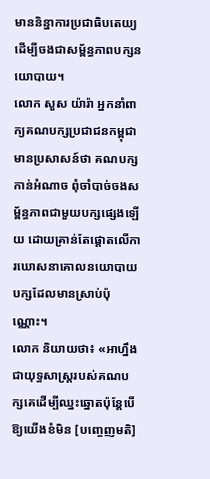មាននិន្នាការប្រជាធិបតេយ្យ ដើម្បីចងជាសម្ព័ន្ធភាពបក្សនយោបាយ។
លោក សួស យ៉ារ៉ា អ្នកនាំពាក្យគណបក្សប្រជាជនកម្ពុជា មានប្រសាសន៍ថា គណបក្សកាន់អំណាច ពុំចាំបាច់ចងសម្ព័ន្ធភាពជាមួយបក្សផ្សេងឡើយ ដោយគ្រាន់តែផ្ដោតលើការឃោសនាគោលនយោបាយបក្សដែលមានស្រាប់ប៉ុណ្ណោះ។
លោក និយាយថា៖ «អាហ្នឹងជាយុទ្ធសាស្រ្តរបស់គណបក្សគេដើម្បីឈ្នះឆ្នោតប៉ុន្តែបើឱ្យយើងខំមិន [បញ្ចេញមតិ]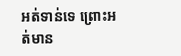អត់ទាន់ទេ ព្រោះអត់មាន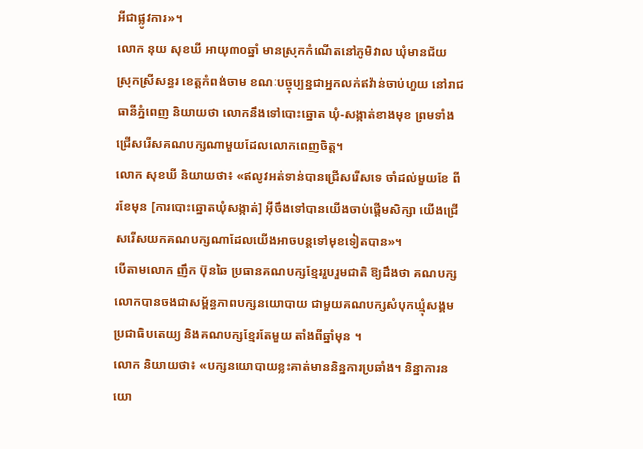អីជាផ្លូវការ»។
លោក នុយ សុខឃី អាយុ៣០ឆ្នាំ មានស្រុកកំណើតនៅភូមិវាល ឃុំមានជ័យ ស្រុកស្រីសន្ធរ ខេត្តកំពង់ចាម ខណៈបច្ចុប្បន្នជាអ្នកលក់ឥវ៉ាន់ចាប់ហួយ នៅរាជធានីភ្នំពេញ និយាយថា លោកនឹងទៅបោះឆ្នោត ឃុំ-សង្កាត់ខាងមុខ ព្រមទាំងជ្រើសរើសគណបក្សណាមួយដែលលោកពេញចិត្ត។
លោក សុខឃី និយាយថា៖ «ឥលូវអត់ទាន់បានជ្រើសរើសទេ ចាំដល់មួយខែ ពីរខែមុន [ការបោះឆ្នោតឃុំសង្កាត់] អ៊ីចឹងទៅបានយើងចាប់ផ្ដើមសិក្សា យើងជ្រើសរើសយកគណបក្សណាដែលយើងអាចបន្តទៅមុខទៀតបាន»។
បើតាមលោក ញឹក ប៊ុនឆៃ ប្រធានគណបក្សខ្មែររួបរួមជាតិ ឱ្យដឹងថា គណបក្សលោកបានចងជាសម្ព័ន្ធភាពបក្សនយោបាយ ជាមួយគណបក្សសំបុកឃ្មុំសង្គមប្រជាធិបតេយ្យ និងគណបក្សខ្មែរតែមួយ តាំងពីឆ្នាំមុន ។
លោក និយាយថា៖ «បក្សនយោបាយខ្លះគាត់មាននិន្នការប្រឆាំង។ និន្នាការនយោ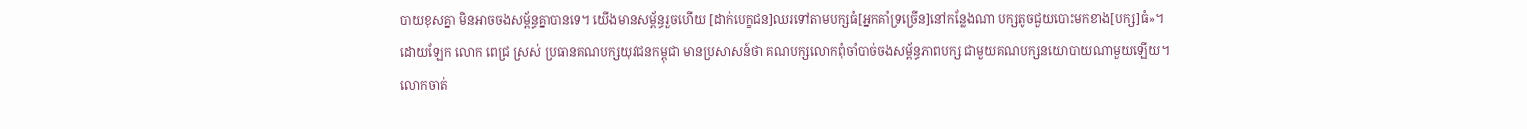បាយខុសគ្នា មិនអាចចងសម្ព័ន្ធគ្នាបានទេ។ យើងមានសម្ព័ន្ធរួចហើយ [ដាក់បេក្ខជន]ឈរទៅតាមបក្សធំ[អ្នកគាំទ្រច្រើន]នៅកន្លែងណា បក្សតូចជួយបោះមកខាង[បក្ស]ធំ»។
ដោយឡែក លោក ពេជ្រ ស្រស់ ប្រធានគណបក្សយុវជនកម្ពុជា មានប្រសាសន៍ថា គណបក្សលោកពុំចាំបាច់ចងសម្ព័ន្ធភាពបក្ស ជាមួយគណបក្សនយោបាយណាមួយឡើយ។
លោកចាត់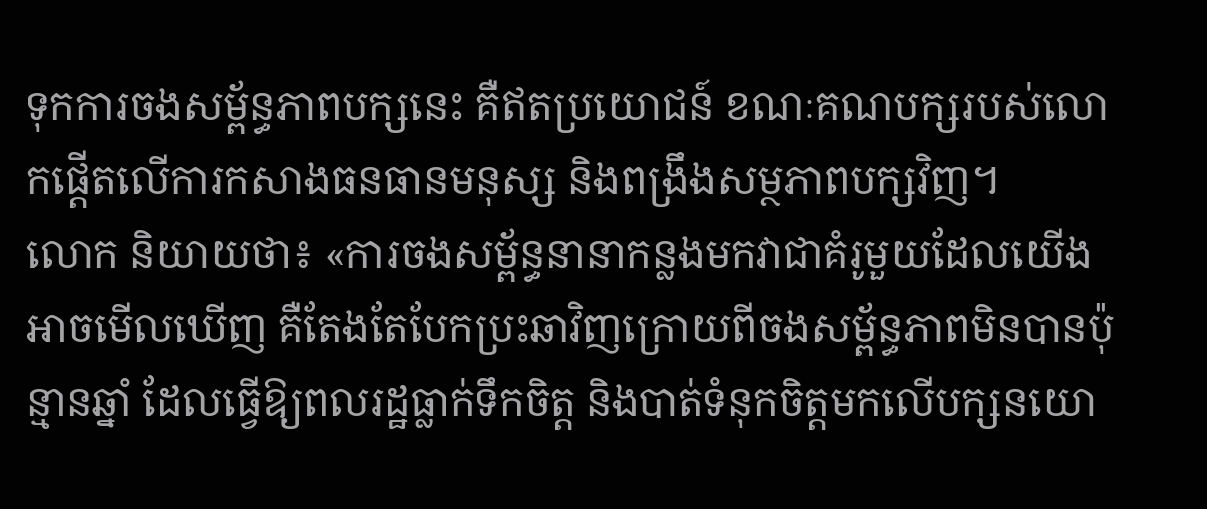ទុកការចងសម្ព័ន្ធភាពបក្សនេះ គឺឥតប្រយោជន៍ ខណៈគណបក្សរបស់លោកផ្ដើតលើការកសាងធនធានមនុស្ស និងពង្រឹងសម្ថភាពបក្សវិញ។
លោក និយាយថា៖ «ការចងសម្ព័ន្ធនានាកន្លងមកវាជាគំរូមួយដែលយើងអាចមើលឃើញ គឺតែងតែបែកប្រះឆាវិញក្រោយពីចងសម្ព័ន្ធភាពមិនបានប៉ុន្មានឆ្នាំ ដែលធ្វើឱ្យពលរដ្ឋធ្លាក់ទឹកចិត្ត និងបាត់ទំនុកចិត្តមកលើបក្សនយោ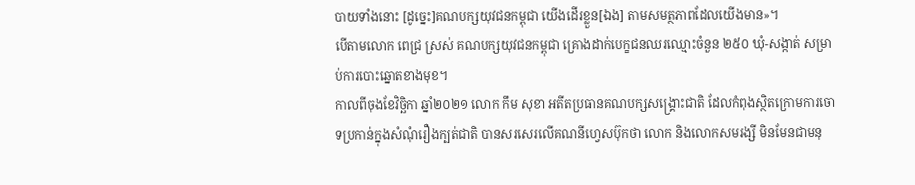បាយទាំងនោះ [ដូច្នេះ]គណបក្សយុវជនកម្ពុជា យើងដើរខ្លួន[ឯង] តាមសមត្ថភាពដែលយើងមាន»។
បើតាមលោក ពេជ្រ ស្រស់ គណបក្សយុវជនកម្ពុជា គ្រោងដាក់បេក្ខជនឈរឈ្មោះចំនួន ២៥០ ឃុំ-សង្កាត់ សម្រាប់ការបោះឆ្នោតខាងមុខ។
កាលពីចុងខែវិច្ឆិកា ឆ្នាំ២០២១ លោក កឹម សុខា អតីតប្រធានគណបក្សសង្រ្គោះជាតិ ដែលកំពុងស្ថិតក្រោមការចោទប្រកាន់ក្នុងសំណុំរឿងក្បត់ជាតិ បានសរសេរលើគណនីហ្វេសប៊ុកថា លោក និងលោកសមរង្សី មិនមែនជាមនុ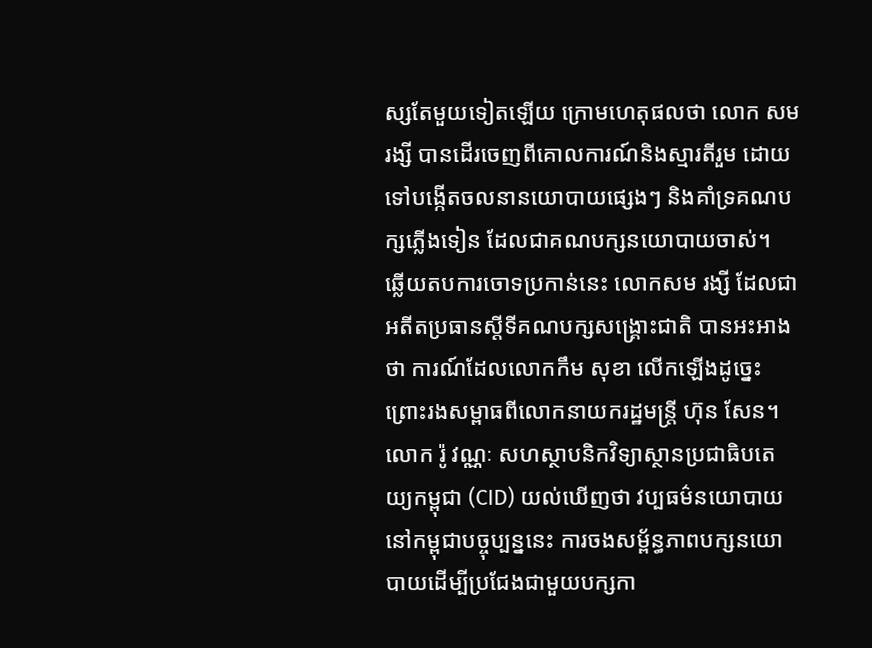ស្សតែមួយទៀតឡើយ ក្រោមហេតុផលថា លោក សមរង្សី បានដើរចេញពីគោលការណ៍និងស្មារតីរួម ដោយទៅបង្កើតចលនានយោបាយផ្សេងៗ និងគាំទ្រគណបក្សភ្លើងទៀន ដែលជាគណបក្សនយោបាយចាស់។
ឆ្លើយតបការចោទប្រកាន់នេះ លោកសម រង្សី ដែលជាអតីតប្រធានស្ដីទីគណបក្សសង្រ្គោះជាតិ បានអះអាងថា ការណ៍ដែលលោកកឹម សុខា លើកឡើងដូច្នេះ ព្រោះរងសម្ពាធពីលោកនាយករដ្ឋមន្ត្រី ហ៊ុន សែន។
លោក រ៉ូ វណ្ណៈ សហស្ថាបនិកវិទ្យាស្ថានប្រជាធិបតេយ្យកម្ពុជា (CID) យល់ឃើញថា វប្បធម៌នយោបាយនៅកម្ពុជាបច្ចុប្បន្ននេះ ការចងសម្ព័ន្ធភាពបក្សនយោបាយដើម្បីប្រជែងជាមួយបក្សកា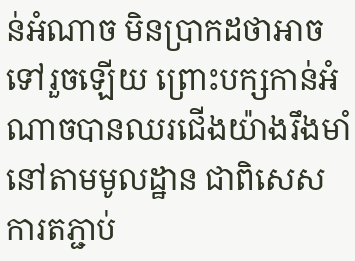ន់អំណាច មិនប្រាកដថាអាចទៅរួចឡើយ ព្រោះបក្សកាន់អំណាចបានឈរជើងយ៉ាងរឹងមាំនៅតាមមូលដ្ឋាន ជាពិសេសការតភ្ជាប់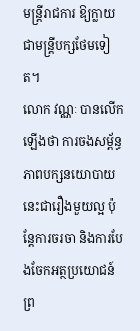មន្ត្រីរាជការ ឱ្យក្លាយជាមន្រ្តីបក្សថែមទៀត។
លោក វណ្ណៈ បានលើកឡើងថា ការចងសម្ព័ន្ធភាពបក្សនយោបាយនេះជារឿងមួយល្អ ប៉ុន្តែការចរចា និងការបែងចែកអត្ថប្រយោជន៍ ព្រ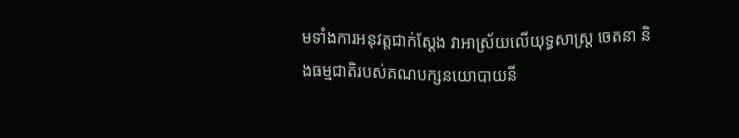មទាំងការអនុវត្តជាក់ស្ដែង វាអាស្រ័យលើយុទ្ធសាស្រ្ត ចេតនា និងធម្មជាតិរបស់គណបក្សនយោបាយនី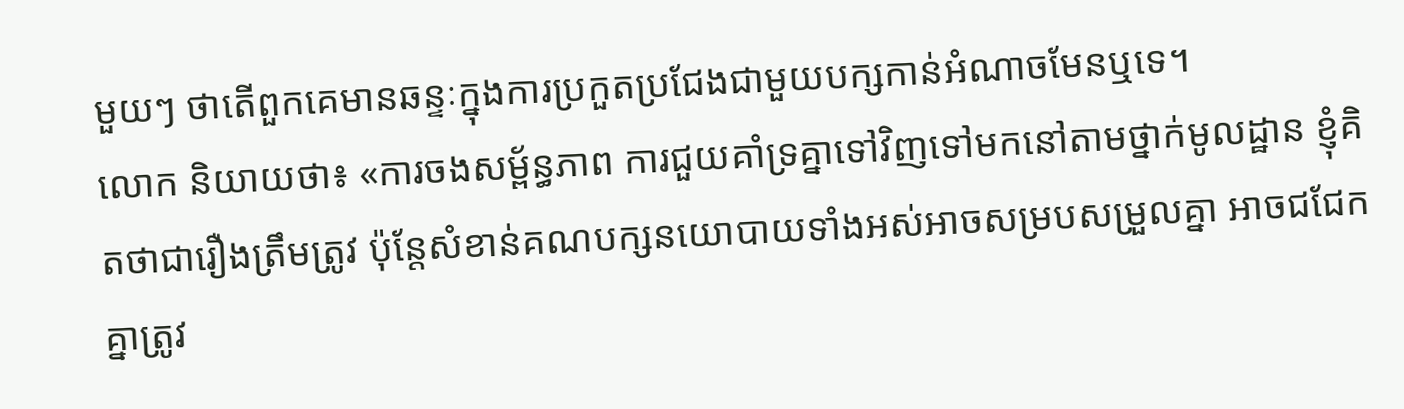មួយៗ ថាតើពួកគេមានឆន្ទៈក្នុងការប្រកួតប្រជែងជាមួយបក្សកាន់អំណាចមែនឬទេ។
លោក និយាយថា៖ «ការចងសម្ព័ន្ធភាព ការជួយគាំទ្រគ្នាទៅវិញទៅមកនៅតាមថ្នាក់មូលដ្ឋាន ខ្ញុំគិតថាជារឿងត្រឹមត្រូវ ប៉ុន្តែសំខាន់គណបក្សនយោបាយទាំងអស់អាចសម្របសម្រួលគ្នា អាចជជែកគ្នាត្រូវ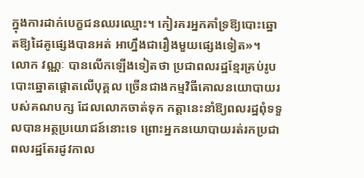ក្នុងការដាក់បេក្ខជនឈរឈ្មោះ។ កៀរគរអ្នកគាំទ្រឱ្យបោះឆ្នោតឱ្យដៃគូផ្សេងបានអត់ អាហ្នឹងជារឿងមួយផ្សេងទៀត»។
លោក វណ្ណៈ បានលើកឡើងទៀតថា ប្រជាពលរដ្ឋខ្មែរគ្រប់រូប បោះឆ្នោតផ្ដោតលើបុគ្គល ច្រើនជាងកម្មវិធីគោលនយោបាយរបស់គណបក្ស ដែលលោកចាត់ទុក កត្តានេះនាំឱ្យពលរដ្ឋពុំទទួលបានអត្ថប្រយោជន៍នោះទេ ព្រោះអ្នកនយោបាយរត់រកប្រជាពលរដ្ឋតែរដូវកាល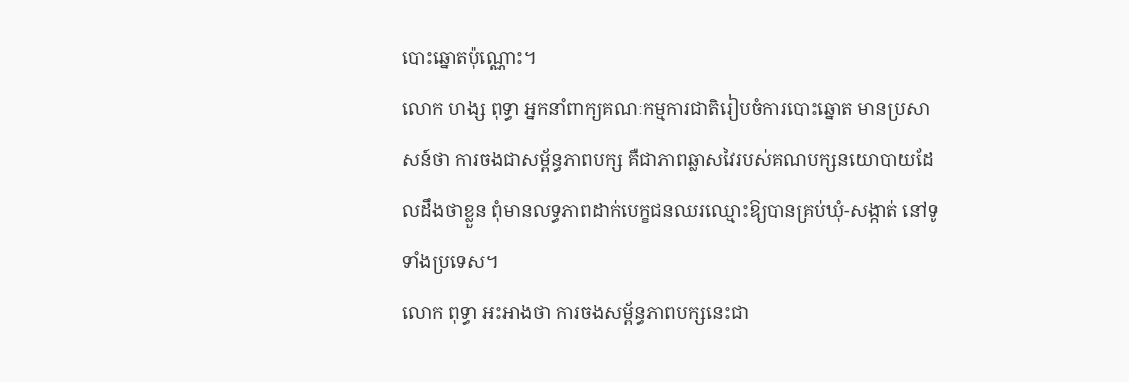បោះឆ្នោតប៉ុណ្ណោះ។
លោក ហង្ស ពុទ្ធា អ្នកនាំពាក្យគណៈកម្មការជាតិរៀបចំការបោះឆ្នោត មានប្រសាសន៍ថា ការចងជាសម្ព័ន្ធភាពបក្ស គឺជាភាពឆ្លាសវៃរបស់គណបក្សនយោបាយដែលដឹងថាខ្លួន ពុំមានលទ្ធភាពដាក់បេក្ខជនឈរឈ្មោះឱ្យបានគ្រប់ឃុំ-សង្កាត់ នៅទូទាំងប្រទេស។
លោក ពុទ្ធា អះអាងថា ការចងសម្ព័ន្ធភាពបក្សនេះជា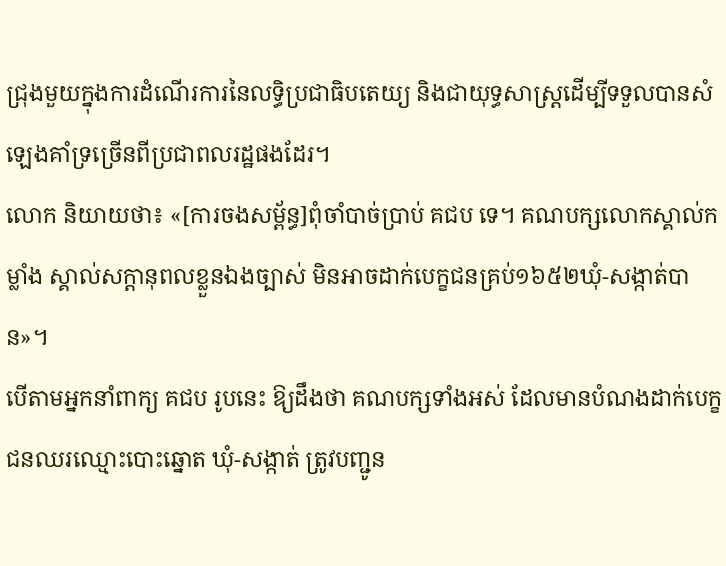ជ្រុងមួយក្នុងការដំណើរការនៃលទ្ធិប្រជាធិបតេយ្យ និងជាយុទ្ធសាស្រ្តដើម្បីទទួលបានសំឡេងគាំទ្រច្រើនពីប្រជាពលរដ្ឋផងដែរ។
លោក និយាយថា៖ «[ការចងសម្ព័ន្ធ]ពុំចាំបាច់ប្រាប់ គជប ទេ។ គណបក្សលោកស្គាល់កម្លាំង ស្គាល់សក្ដានុពលខ្លួនឯងច្បាស់ មិនអាចដាក់បេក្ខជនគ្រប់១៦៥២ឃុំ-សង្កាត់បាន»។
បើតាមអ្នកនាំពាក្យ គជប រូបនេះ ឱ្យដឹងថា គណបក្សទាំងអស់ ដែលមានបំណងដាក់បេក្ខជនឈរឈ្មោះបោះឆ្នោត ឃុំ-សង្កាត់ ត្រូវបញ្ជូន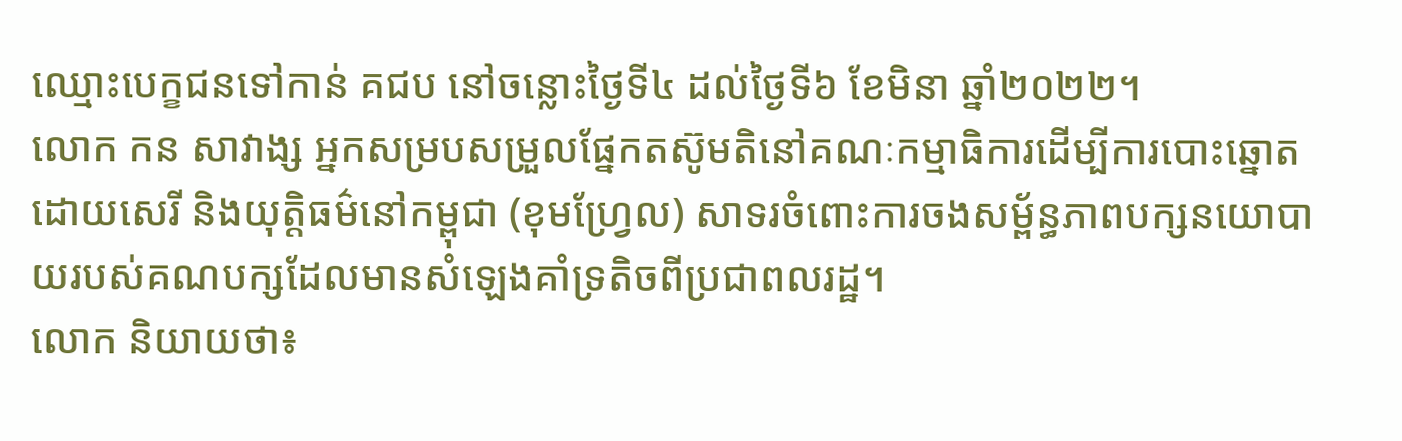ឈ្មោះបេក្ខជនទៅកាន់ គជប នៅចន្លោះថ្ងៃទី៤ ដល់ថ្ងៃទី៦ ខែមិនា ឆ្នាំ២០២២។
លោក កន សាវាង្ស អ្នកសម្របសម្រួលផ្នែកតស៊ូមតិនៅគណៈកម្មាធិការដើម្បីការបោះឆ្នោតដោយសេរី និងយុត្តិធម៌នៅកម្ពុជា (ខុមហ្វ្រែល) សាទរចំពោះការចងសម្ព័ន្ធភាពបក្សនយោបាយរបស់គណបក្សដែលមានសំឡេងគាំទ្រតិចពីប្រជាពលរដ្ឋ។
លោក និយាយថា៖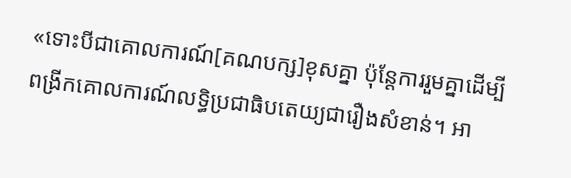«ទោះបីជាគោលការណ៍[គណបក្ស]ខុសគ្នា ប៉ុន្តែការរួមគ្នាដើម្បីពង្រីកគោលការណ៍លទ្ធិប្រជាធិបតេយ្យជារឿងសំខាន់។ អា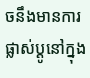ចនឹងមានការផ្លាស់ប្ដូនៅក្នុង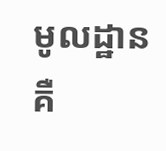មូលដ្ឋាន គឺ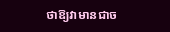ថាឱ្យវាមានជាច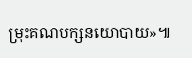ម្រុះគណបក្សនយោបាយ»៕